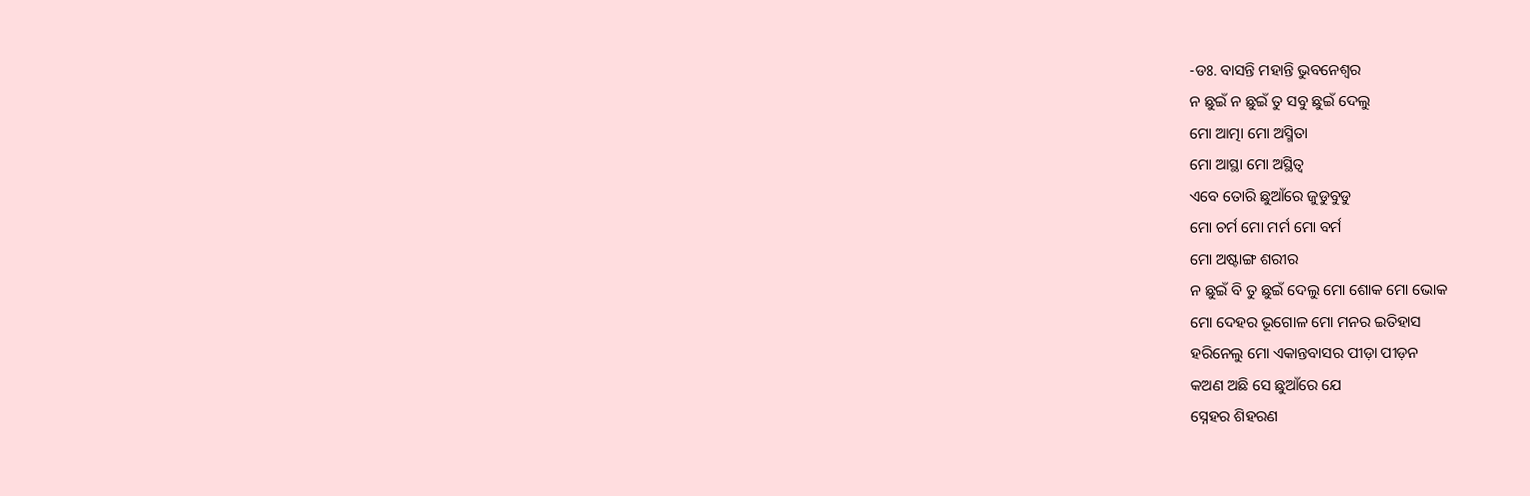-ଡଃ. ବାସନ୍ତି ମହାନ୍ତି ଭୁବନେଶ୍ୱର
ନ ଛୁଇଁ ନ ଛୁଇଁ ତୁ ସବୁ ଛୁଇଁ ଦେଲୁ
ମୋ ଆତ୍ମା ମୋ ଅସ୍ମିତା
ମୋ ଆସ୍ଥା ମୋ ଅସ୍ଥିତ୍ୱ
ଏବେ ତୋରି ଛୁଆଁରେ ଜୁଡୁବୁଡୁ
ମୋ ଚର୍ମ ମୋ ମର୍ମ ମୋ ବର୍ମ
ମୋ ଅଷ୍ଟାଙ୍ଗ ଶରୀର
ନ ଛୁଇଁ ବି ତୁ ଛୁଇଁ ଦେଲୁ ମୋ ଶୋକ ମୋ ଭୋକ
ମୋ ଦେହର ଭୂଗୋଳ ମୋ ମନର ଇତିହାସ
ହରିନେଲୁ ମୋ ଏକାନ୍ତବାସର ପୀଡ଼ା ପୀଡ଼ନ
କଅଣ ଅଛି ସେ ଛୁଆଁରେ ଯେ
ସ୍ନେହର ଶିହରଣ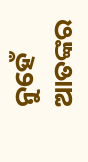ନୁହେଁ ଆତଙ୍କର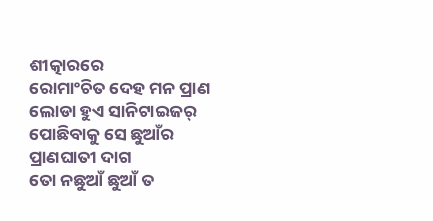ଶୀତ୍କାରରେ
ରୋମାଂଚିତ ଦେହ ମନ ପ୍ରାଣ
ଲୋଡା ହୁଏ ସାନିଟାଇଜର୍
ପୋଛିବାକୁ ସେ ଛୁଆଁର ପ୍ରାଣଘାତୀ ଦାଗ
ତୋ ନଛୁଆଁ ଛୁଆଁ ତ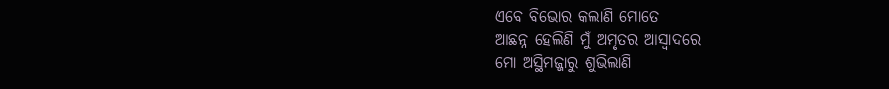ଏବେ ବିଭୋର କଲାଣି ମୋତେ
ଆଛନ୍ନ ହେଲିଣି ମୁଁ ଅମୃତର ଆସ୍ୱାଦରେ
ମୋ ଅସ୍ଥିମଜ୍ଜାରୁ ଶୁଭିଲାଣି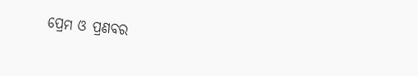ପ୍ରେମ ଓ ପ୍ରଣବର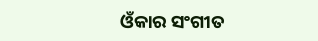ଓଁକାର ସଂଗୀତ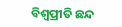ବିଶ୍ୱପ୍ରୀତି ଛନ୍ଦ